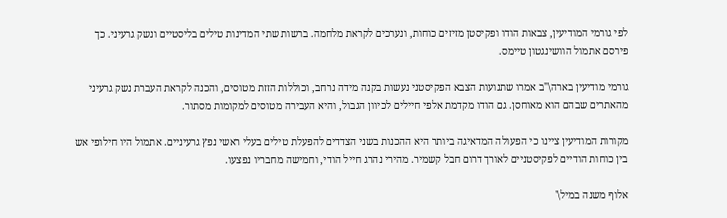לפי גורמי המודיעין, צבאות הודו ופקיסטן מזיזים כוחות, ונערכים לקראת מלחמה. ברשות שתי המדינות טילים בליסטיים ונשק גרעיני. כך פירסם אתמול הוושינגטון טיימס.

גורמי מודיעין בארה\"ב אמרו שתנועות הצבא הפקיסטני נעשות בקנה מידה נרחב, וכוללות הזזת מטוסים, והכנה לקראת העברת נשק גרעיני מהאתרים שבהם הוא מאוחסן. גם הודו מקדמת אלפי חיילים לכיוון הגבול, והיא העבירה מטוסים למקומות מסתור.

מקורות המודיעין ציינו כי הפעולה המדאיגה ביותר היא ההכנות בשני הצדדים להפעלת טילים בעלי ראשי נפץ גרעיניים. אתמול היו חילופי אש בין כוחות הודיים לפקיסטניים לאורך דרום חבל קשמיר. מהירי נהרג חייל הודי, וחמישה מחבריו נפצעו.

אלוף משנה במיל\'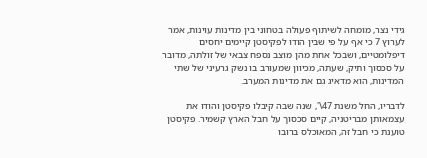גידי נצר, מומחה לשיתוף פעולה בטחוני בין מדינות עוינות, אמר לערוץ 7 כי אף על פי שבין הודו לפקיסטן קיימים יחסים דיפלומטיים, ושבכל אחת מהן מוצב נספח צבאי של זולתה, מדובר על סכסוך ותיק, שעתה, מכיוון שמעורב בו נשק גרעיני של שתי המדינות, הוא מדאיג גם את מדינות המערב.

לדבריו, החל משנת 47\', שנה שבה קיבלו פקיסטן והודו את עצמאותן מבריטניה, קיים סכסוך על חבל הארץ קשמיר. פקיסטן טוענת כי חבל זה, המאוכלס ברובו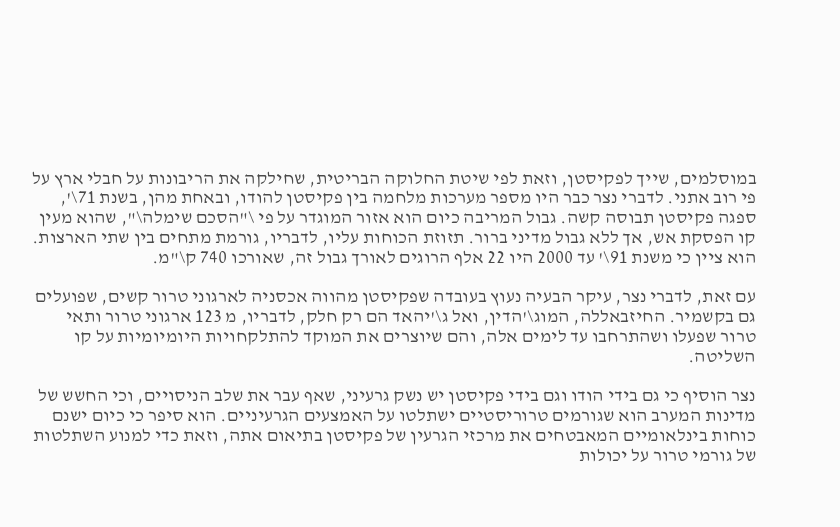במוסלמים, שייך לפקיסטן, וזאת לפי שיטת החלוקה הבריטית, שחילקה את הריבונות על חבלי ארץ על פי רוב אתני. לדברי נצר כבר היו מספר מערכות מלחמה בין פקיסטן להודו, ובאחת מהן, בשנת 71\', ספגה פקיסטן תבוסה קשה. גבול המריבה כיום הוא אזור המוגדר על פי \"הסכם שימלה\", שהוא מעין קו הפסקת אש, אך ללא גבול מדיני ברור. תזוזת הכוחות עליו, לדבריו, גורמת מתחים בין שתי הארצות. הוא ציין כי משנת 91\' עד 2000 היו 22 אלף הרוגים לאורך גבול זה, שאורכו 740 ק\"מ.

עם זאת, לדברי נצר, עיקר הבעיה נעוץ בעובדה שפקיסטן מהווה אכסניה לארגוני טרור קשים, שפועלים גם בקשמיר. החיזבאללה, המוג\'הדין, ואל ג\'יהאד הם רק חלק, לדבריו, מ 123 ארגוני טרור ותאי טרור שפעלו ושהתרחבו עד לימים אלה, והם שיוצרים את המוקד להתלקחויות היומיומיות על קו השליטה.

נצר הוסיף כי גם בידי הודו וגם בידי פקיסטן יש נשק גרעיני, שאף עבר את שלב הניסויים, וכי החשש של מדינות המערב הוא שגורמים טרוריסטיים ישתלטו על האמצעים הגרעיניים. הוא סיפר כי כיום ישנם כוחות בינלאומיים המאבטחים את מרכזי הגרעין של פקיסטן בתיאום אתה, וזאת כדי למנוע השתלטות של גורמי טרור על יכולות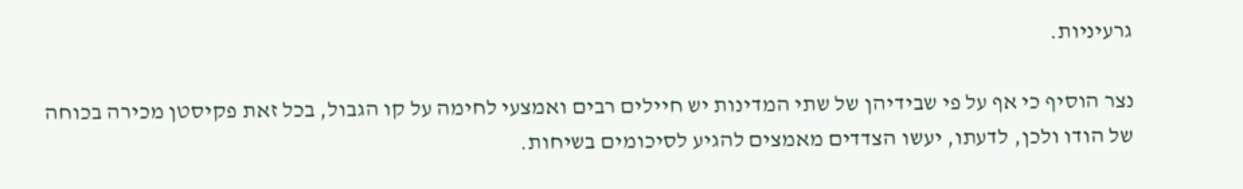גרעיניות.

נצר הוסיף כי אף על פי שבידיהן של שתי המדינות יש חיילים רבים ואמצעי לחימה על קו הגבול, בכל זאת פקיסטן מכירה בכוחה של הודו ולכן, לדעתו, יעשו הצדדים מאמצים להגיע לסיכומים בשיחות.